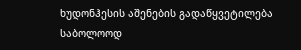ხუდონჰესის აშენების გადაწყვეტილება საბოლოოდ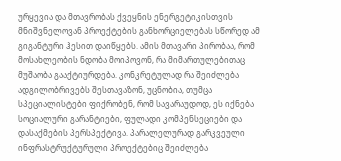ურყევია და მთავრობას ქვეყნის ენერგეტიკისთვის მნიშვნელოვან პროექტების განხორციელებას სწორედ ამ გიგანტური ჰესით დაიწყებს. ამის მთავარი პირობაა, რომ მოსახლეობის ნდობა მოიპოვონ, რა მიმართულებითაც მუშაობა გააქტიურდება. კონკრეტულად რა შეიძლება ადგილობრივებს შესთავაზონ, უცნობია, თუმცა სპეციალისტები ფიქრობენ, რომ სავარაუდოდ, ეს იქნება სოციალური გარანტიები, ფულადი კომპენსეციები და დასაქმების პერსპექტივა. პარალელურად გარკვეული ინფრასტრუქტურული პროექტებიც შეიძლება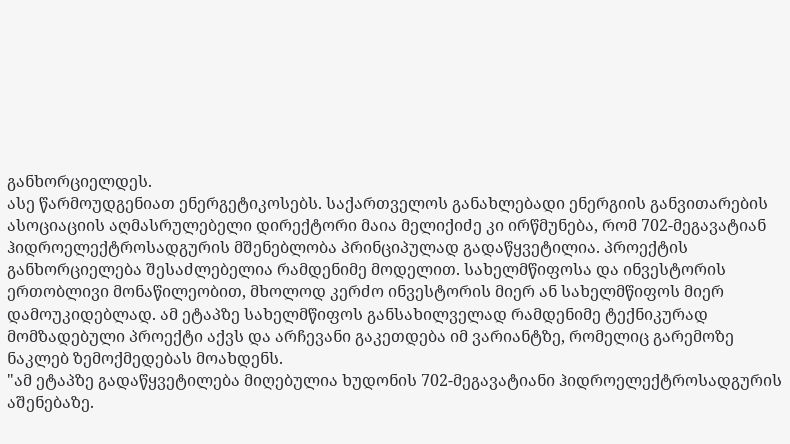განხორციელდეს.
ასე წარმოუდგენიათ ენერგეტიკოსებს. საქართველოს განახლებადი ენერგიის განვითარების ასოციაციის აღმასრულებელი დირექტორი მაია მელიქიძე კი ირწმუნება, რომ 702-მეგავატიან ჰიდროელექტროსადგურის მშენებლობა პრინციპულად გადაწყვეტილია. პროექტის განხორციელება შესაძლებელია რამდენიმე მოდელით. სახელმწიფოსა და ინვესტორის ერთობლივი მონაწილეობით, მხოლოდ კერძო ინვესტორის მიერ ან სახელმწიფოს მიერ დამოუკიდებლად. ამ ეტაპზე სახელმწიფოს განსახილველად რამდენიმე ტექნიკურად მომზადებული პროექტი აქვს და არჩევანი გაკეთდება იმ ვარიანტზე, რომელიც გარემოზე ნაკლებ ზემოქმედებას მოახდენს.
"ამ ეტაპზე გადაწყვეტილება მიღებულია ხუდონის 702-მეგავატიანი ჰიდროელექტროსადგურის აშენებაზე.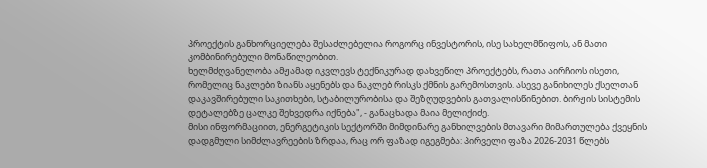პროექტის განხორციელება შესაძლებელია როგორც ინვესტორის, ისე სახელმწიფოს, ან მათი კომბინირებული მონაწილეობით.
ხელმძღვანელობა ამჟამად იკვლევს ტექნიკურად დახვეწილ პროექტებს, რათა აირჩიოს ისეთი, რომელიც ნაკლები ზიანს აყენებს და ნაკლებ რისკს ქმნის გარემოსთვის. ასევე განიხილეს ქსელთან დაკავშირებული საკითხები, სტაბილურობისა და შეზღუდვების გათვალისწინებით. ბირჟის სისტემის დეტალებზე ცალკე შეხვედრა იქნება", - განაცხადა მაია მელიქიძე.
მისი ინფორმაციით, ენერგეტიკის სექტორში მიმდინარე განხილვების მთავარი მიმართულება ქვეყნის დადგმული სიმძლავრეების ზრდაა, რაც ორ ფაზად იგეგმება: პირველი ფაზა 2026-2031 წლებს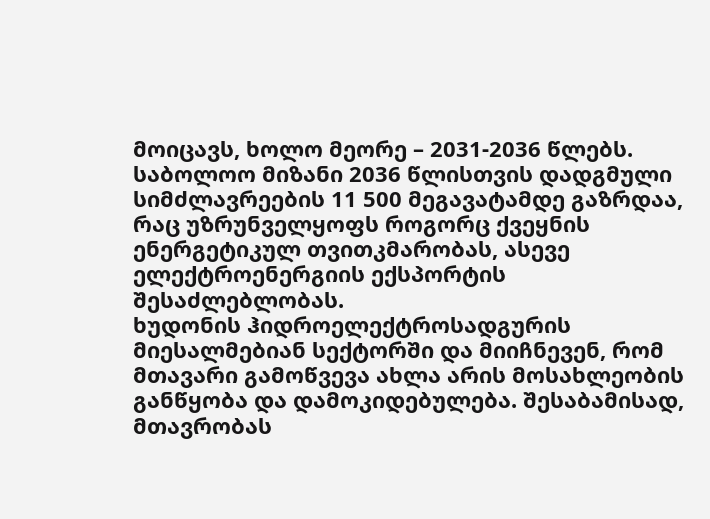მოიცავს, ხოლო მეორე – 2031-2036 წლებს. საბოლოო მიზანი 2036 წლისთვის დადგმული სიმძლავრეების 11 500 მეგავატამდე გაზრდაა, რაც უზრუნველყოფს როგორც ქვეყნის ენერგეტიკულ თვითკმარობას, ასევე ელექტროენერგიის ექსპორტის შესაძლებლობას.
ხუდონის ჰიდროელექტროსადგურის მიესალმებიან სექტორში და მიიჩნევენ, რომ მთავარი გამოწვევა ახლა არის მოსახლეობის განწყობა და დამოკიდებულება. შესაბამისად, მთავრობას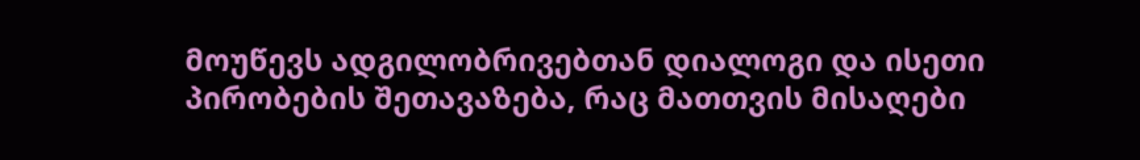მოუწევს ადგილობრივებთან დიალოგი და ისეთი პირობების შეთავაზება, რაც მათთვის მისაღები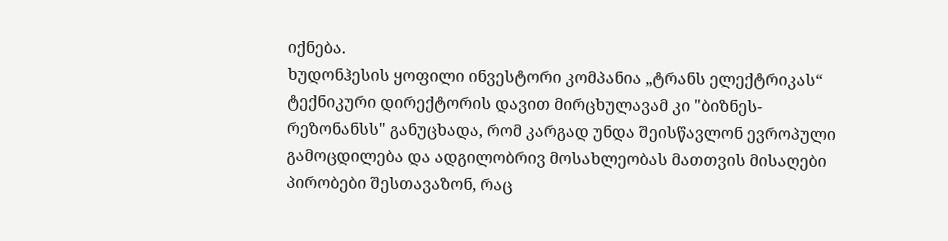იქნება.
ხუდონჰესის ყოფილი ინვესტორი კომპანია „ტრანს ელექტრიკას“ ტექნიკური დირექტორის დავით მირცხულავამ კი "ბიზნეს-რეზონანსს" განუცხადა, რომ კარგად უნდა შეისწავლონ ევროპული გამოცდილება და ადგილობრივ მოსახლეობას მათთვის მისაღები პირობები შესთავაზონ, რაც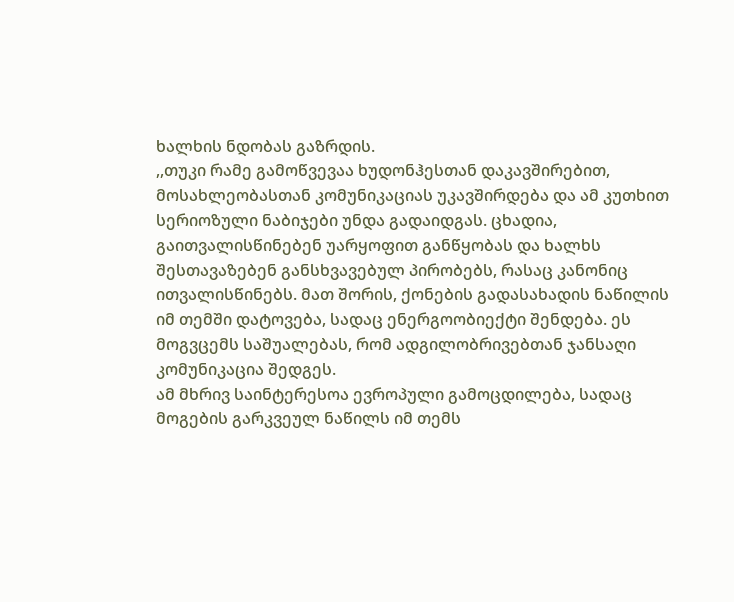ხალხის ნდობას გაზრდის.
,,თუკი რამე გამოწვევაა ხუდონჰესთან დაკავშირებით, მოსახლეობასთან კომუნიკაციას უკავშირდება და ამ კუთხით სერიოზული ნაბიჯები უნდა გადაიდგას. ცხადია, გაითვალისწინებენ უარყოფით განწყობას და ხალხს შესთავაზებენ განსხვავებულ პირობებს, რასაც კანონიც ითვალისწინებს. მათ შორის, ქონების გადასახადის ნაწილის იმ თემში დატოვება, სადაც ენერგოობიექტი შენდება. ეს მოგვცემს საშუალებას, რომ ადგილობრივებთან ჯანსაღი კომუნიკაცია შედგეს.
ამ მხრივ საინტერესოა ევროპული გამოცდილება, სადაც მოგების გარკვეულ ნაწილს იმ თემს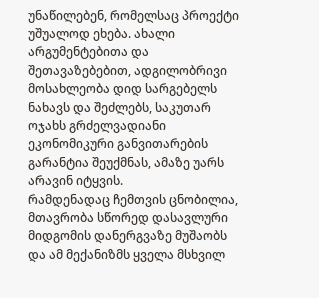უნაწილებენ, რომელსაც პროექტი უშუალოდ ეხება. ახალი არგუმენტებითა და შეთავაზებებით, ადგილობრივი მოსახლეობა დიდ სარგებელს ნახავს და შეძლებს, საკუთარ ოჯახს გრძელვადიანი ეკონომიკური განვითარების გარანტია შეუქმნას, ამაზე უარს არავინ იტყვის.
რამდენადაც ჩემთვის ცნობილია, მთავრობა სწორედ დასავლური მიდგომის დანერგვაზე მუშაობს და ამ მექანიზმს ყველა მსხვილ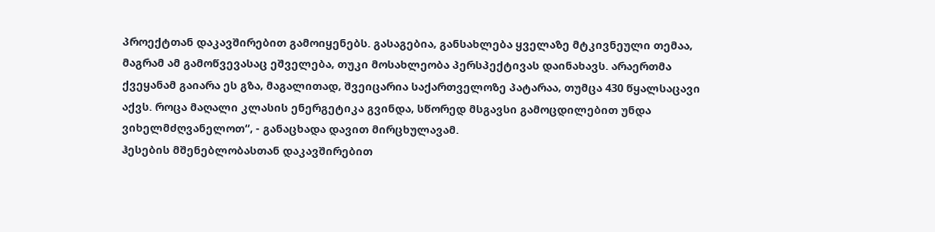პროექტთან დაკავშირებით გამოიყენებს. გასაგებია, განსახლება ყველაზე მტკივნეული თემაა, მაგრამ ამ გამოწვევასაც ეშველება, თუკი მოსახლეობა პერსპექტივას დაინახავს. არაერთმა ქვეყანამ გაიარა ეს გზა, მაგალითად, შვეიცარია საქართველოზე პატარაა, თუმცა 430 წყალსაცავი აქვს. როცა მაღალი კლასის ენერგეტიკა გვინდა, სწორედ მსგავსი გამოცდილებით უნდა ვიხელმძღვანელოთ“, - განაცხადა დავით მირცხულავამ.
ჰესების მშენებლობასთან დაკავშირებით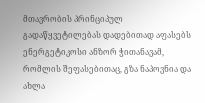მთავრობის პრინციპულ გადაწყვეტილებას დადებითად აფასებს ენერგეტიკოსი ანზორ ჭითანავამ, რომლის შეფასებითაც, გზა ნაპოვნია და ახლა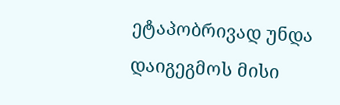ეტაპობრივად უნდა დაიგეგმოს მისი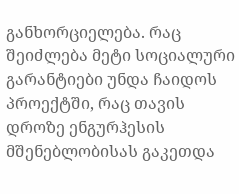განხორციელება. რაც შეიძლება მეტი სოციალური გარანტიები უნდა ჩაიდოს პროექტში, რაც თავის დროზე ენგურჰესის მშენებლობისას გაკეთდა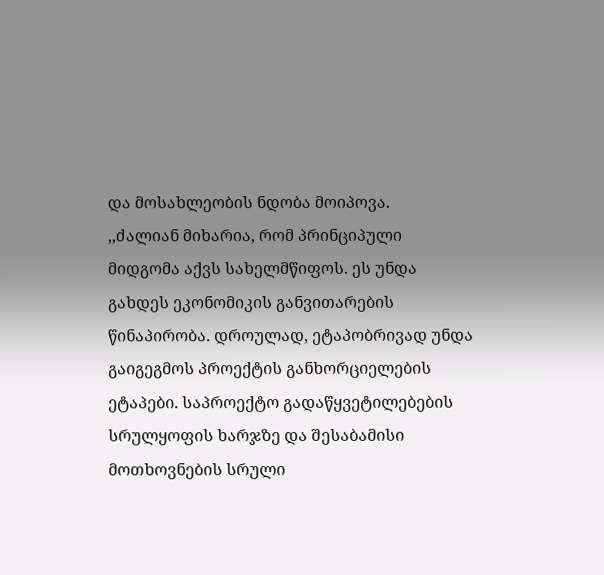და მოსახლეობის ნდობა მოიპოვა.
,,ძალიან მიხარია, რომ პრინციპული მიდგომა აქვს სახელმწიფოს. ეს უნდა გახდეს ეკონომიკის განვითარების წინაპირობა. დროულად, ეტაპობრივად უნდა გაიგეგმოს პროექტის განხორციელების ეტაპები. საპროექტო გადაწყვეტილებების სრულყოფის ხარჯზე და შესაბამისი მოთხოვნების სრული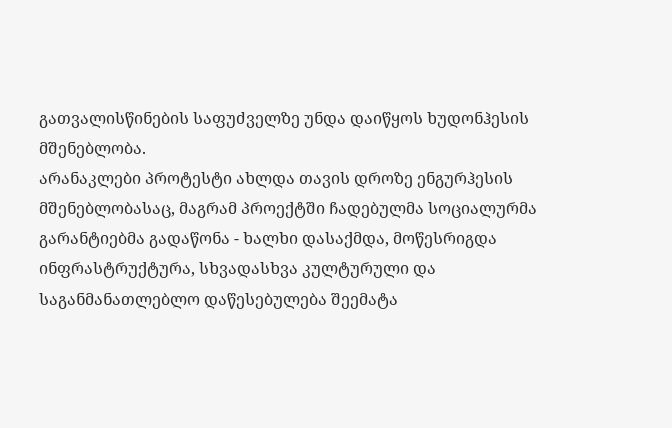გათვალისწინების საფუძველზე უნდა დაიწყოს ხუდონჰესის მშენებლობა.
არანაკლები პროტესტი ახლდა თავის დროზე ენგურჰესის მშენებლობასაც, მაგრამ პროექტში ჩადებულმა სოციალურმა გარანტიებმა გადაწონა - ხალხი დასაქმდა, მოწესრიგდა ინფრასტრუქტურა, სხვადასხვა კულტურული და საგანმანათლებლო დაწესებულება შეემატა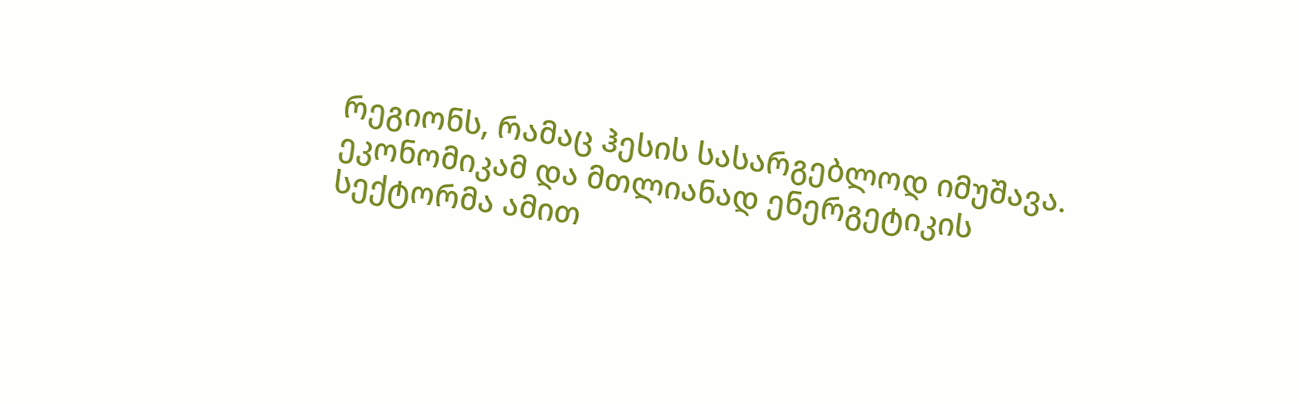რეგიონს, რამაც ჰესის სასარგებლოდ იმუშავა. ეკონომიკამ და მთლიანად ენერგეტიკის სექტორმა ამით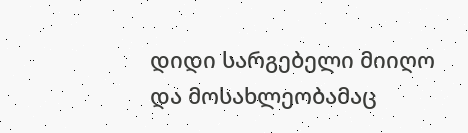დიდი სარგებელი მიიღო და მოსახლეობამაც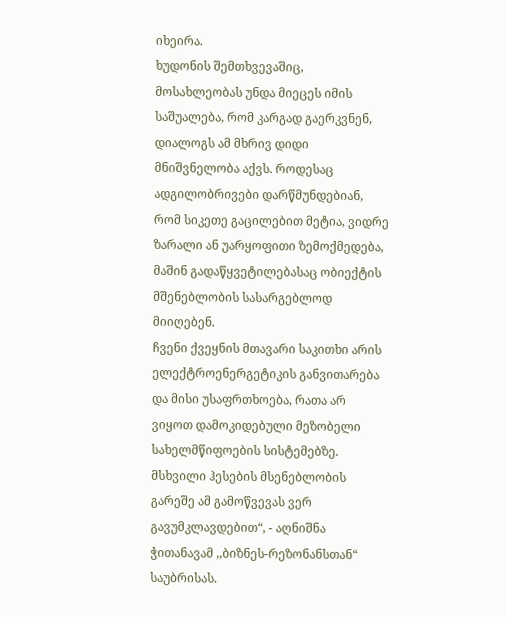იხეირა.
ხუდონის შემთხვევაშიც, მოსახლეობას უნდა მიეცეს იმის საშუალება, რომ კარგად გაერკვნენ, დიალოგს ამ მხრივ დიდი მნიშვნელობა აქვს. როდესაც ადგილობრივები დარწმუნდებიან, რომ სიკეთე გაცილებით მეტია, ვიდრე ზარალი ან უარყოფითი ზემოქმედება, მაშინ გადაწყვეტილებასაც ობიექტის მშენებლობის სასარგებლოდ მიიღებენ.
ჩვენი ქვეყნის მთავარი საკითხი არის ელექტროენერგეტიკის განვითარება და მისი უსაფრთხოება, რათა არ ვიყოთ დამოკიდებული მეზობელი სახელმწიფოების სისტემებზე. მსხვილი ჰესების მსენებლობის გარეშე ამ გამოწვევას ვერ გავუმკლავდებით“, - აღნიშნა ჭითანავამ ,,ბიზნეს-რეზონანსთან“ საუბრისას.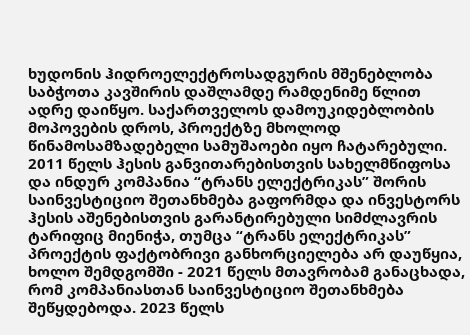ხუდონის ჰიდროელექტროსადგურის მშენებლობა საბჭოთა კავშირის დაშლამდე რამდენიმე წლით ადრე დაიწყო. საქართველოს დამოუკიდებლობის მოპოვების დროს, პროექტზე მხოლოდ წინამოსამზადებელი სამუშაოები იყო ჩატარებული. 2011 წელს ჰესის განვითარებისთვის სახელმწიფოსა და ინდურ კომპანია “ტრანს ელექტრიკას” შორის საინვესტიციო შეთანხმება გაფორმდა და ინვესტორს ჰესის აშენებისთვის გარანტირებული სიმძლავრის ტარიფიც მიენიჭა, თუმცა “ტრანს ელექტრიკას” პროექტის ფაქტობრივი განხორციელება არ დაუწყია, ხოლო შემდგომში - 2021 წელს მთავრობამ განაცხადა, რომ კომპანიასთან საინვესტიციო შეთანხმება შეწყდებოდა. 2023 წელს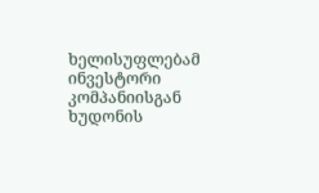ხელისუფლებამ ინვესტორი კომპანიისგან ხუდონის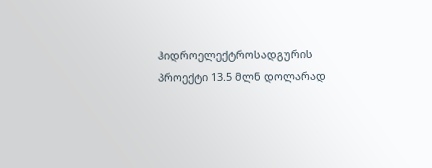ჰიდროელექტროსადგურის პროექტი 13.5 მლნ დოლარად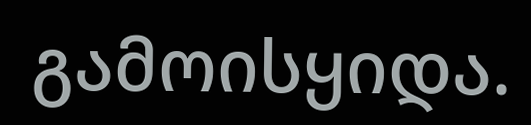გამოისყიდა.